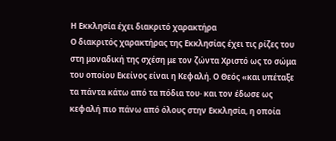Η Εκκλησία έχει διακριτό χαρακτήρα
Ο διακριτός χαρακτήρας της Εκκλησίας έχει τις ρίζες του στη μοναδική της σχέση με τον ζώντα Χριστό ως το σώμα του οποίου Εκείνος είναι η Κεφαλή. Ο Θεός «και υπέταξε τα πάντα κάτω από τα πόδια του· και τον έδωσε ως κεφαλή πιο πάνω από όλους στην Εκκλησία, η οποία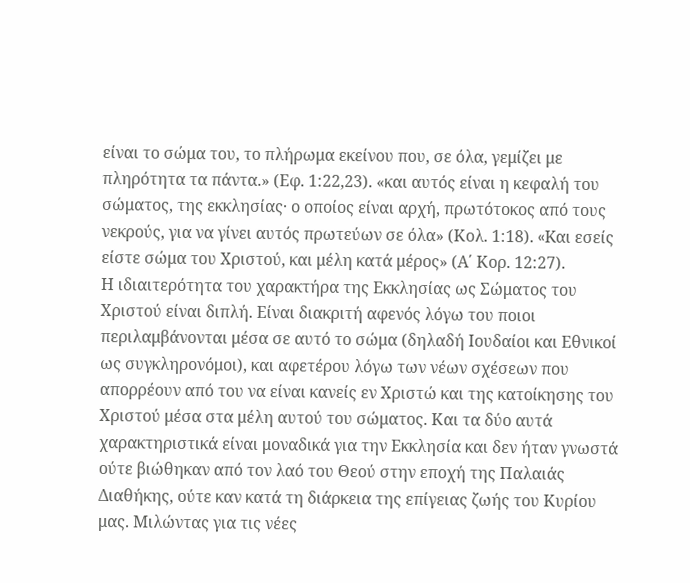είναι το σώμα του, το πλήρωμα εκείνου που, σε όλα, γεμίζει με πληρότητα τα πάντα.» (Εφ. 1:22,23). «και αυτός είναι η κεφαλή του σώματος, της εκκλησίας· ο οποίος είναι αρχή, πρωτότοκος από τους νεκρούς, για να γίνει αυτός πρωτεύων σε όλα» (Κολ. 1:18). «Kαι εσείς είστε σώμα του Xριστού, και μέλη κατά μέρος» (Α΄ Κορ. 12:27).
Η ιδιαιτερότητα του χαρακτήρα της Εκκλησίας ως Σώματος του Χριστού είναι διπλή. Είναι διακριτή αφενός λόγω του ποιοι περιλαμβάνονται μέσα σε αυτό το σώμα (δηλαδή Ιουδαίοι και Εθνικοί ως συγκληρονόμοι), και αφετέρου λόγω των νέων σχέσεων που απορρέουν από του να είναι κανείς εν Χριστώ και της κατοίκησης του Χριστού μέσα στα μέλη αυτού του σώματος. Και τα δύο αυτά χαρακτηριστικά είναι μοναδικά για την Εκκλησία και δεν ήταν γνωστά ούτε βιώθηκαν από τον λαό του Θεού στην εποχή της Παλαιάς Διαθήκης, ούτε καν κατά τη διάρκεια της επίγειας ζωής του Κυρίου μας. Μιλώντας για τις νέες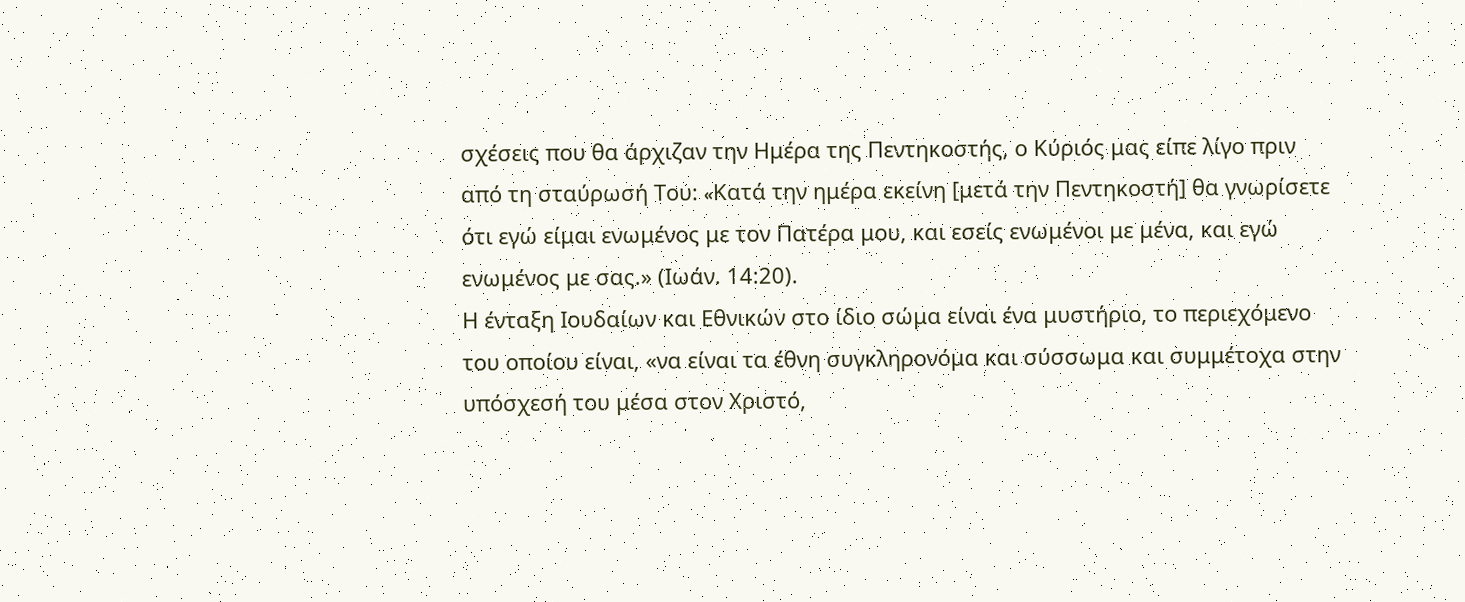σχέσεις που θα άρχιζαν την Ημέρα της Πεντηκοστής, ο Κύριός μας είπε λίγο πριν από τη σταύρωσή Του: «Kατά την ημέρα εκείνη [μετά την Πεντηκοστή] θα γνωρίσετε ότι εγώ είμαι ενωμένος με τον Πατέρα μου, και εσείς ενωμένοι με μένα, και εγώ ενωμένος με σας.» (Ιωάν. 14:20).
Η ένταξη Ιουδαίων και Εθνικών στο ίδιο σώμα είναι ένα μυστήριο, το περιεχόμενο του οποίου είναι, «να είναι τα έθνη συγκληρονόμα και σύσσωμα και συμμέτοχα στην υπόσχεσή του μέσα στον Xριστό,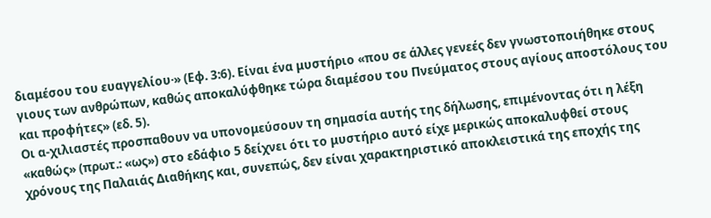διαμέσου του ευαγγελίου·» (Εφ. 3:6). Είναι ένα μυστήριο «που σε άλλες γενεές δεν γνωστοποιήθηκε στους γιους των ανθρώπων, καθώς αποκαλύφθηκε τώρα διαμέσου του Πνεύματος στους αγίους αποστόλους του και προφήτες» (εδ. 5).
Οι α-χιλιαστές προσπαθουν να υπονομεύσουν τη σημασία αυτής της δήλωσης, επιμένοντας ότι η λέξη «καθώς» (πρωτ.: «ως») στο εδάφιο 5 δείχνει ότι το μυστήριο αυτό είχε μερικώς αποκαλυφθεί στους χρόνους της Παλαιάς Διαθήκης και, συνεπώς, δεν είναι χαρακτηριστικό αποκλειστικά της εποχής της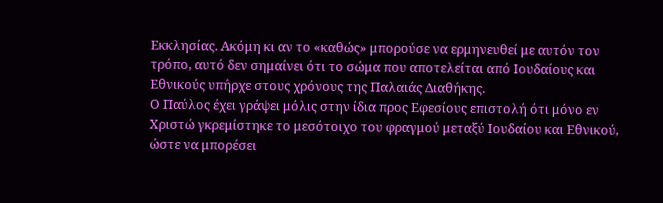Εκκλησίας. Ακόμη κι αν το «καθώς» μπορούσε να ερμηνευθεί με αυτόν τον τρόπο, αυτό δεν σημαίνει ότι το σώμα που αποτελείται από Ιουδαίους και Εθνικούς υπήρχε στους χρόνους της Παλαιάς Διαθήκης.
Ο Παύλος έχει γράψει μόλις στην ίδια προς Εφεσίους επιστολή ότι μόνο εν Χριστώ γκρεμίστηκε το μεσότοιχο του φραγμού μεταξύ Ιουδαίου και Εθνικού, ώστε να μπορέσει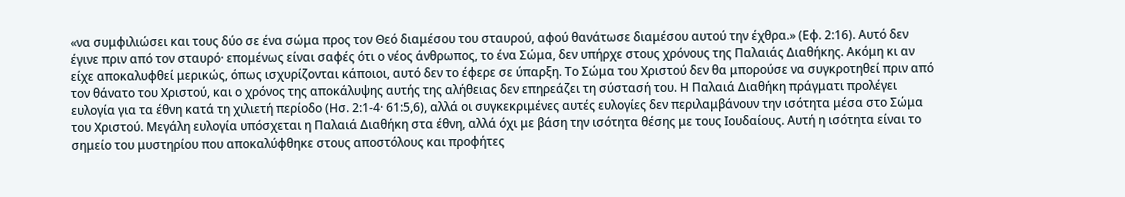«να συμφιλιώσει και τους δύο σε ένα σώμα προς τον Θεό διαμέσου του σταυρού, αφού θανάτωσε διαμέσου αυτού την έχθρα.» (Εφ. 2:16). Αυτό δεν έγινε πριν από τον σταυρό· επομένως είναι σαφές ότι ο νέος άνθρωπος, το ένα Σώμα, δεν υπήρχε στους χρόνους της Παλαιάς Διαθήκης. Ακόμη κι αν είχε αποκαλυφθεί μερικώς, όπως ισχυρίζονται κάποιοι, αυτό δεν το έφερε σε ύπαρξη. Το Σώμα του Χριστού δεν θα μπορούσε να συγκροτηθεί πριν από τον θάνατο του Χριστού, και ο χρόνος της αποκάλυψης αυτής της αλήθειας δεν επηρεάζει τη σύστασή του. Η Παλαιά Διαθήκη πράγματι προλέγει ευλογία για τα έθνη κατά τη χιλιετή περίοδο (Ησ. 2:1-4· 61:5,6), αλλά οι συγκεκριμένες αυτές ευλογίες δεν περιλαμβάνουν την ισότητα μέσα στο Σώμα του Χριστού. Μεγάλη ευλογία υπόσχεται η Παλαιά Διαθήκη στα έθνη, αλλά όχι με βάση την ισότητα θέσης με τους Ιουδαίους. Αυτή η ισότητα είναι το σημείο του μυστηρίου που αποκαλύφθηκε στους αποστόλους και προφήτες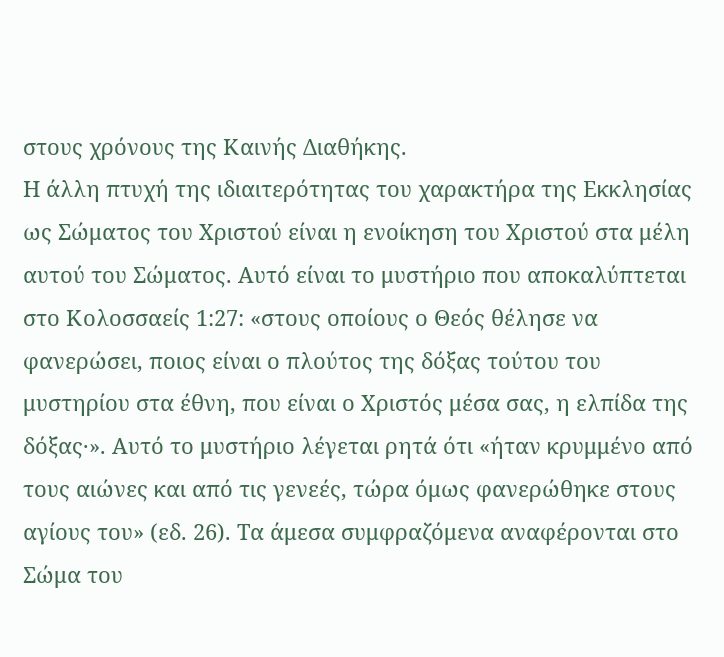στους χρόνους της Καινής Διαθήκης.
Η άλλη πτυχή της ιδιαιτερότητας του χαρακτήρα της Εκκλησίας ως Σώματος του Χριστού είναι η ενοίκηση του Χριστού στα μέλη αυτού του Σώματος. Αυτό είναι το μυστήριο που αποκαλύπτεται στο Κολοσσαείς 1:27: «στους οποίους ο Θεός θέλησε να φανερώσει, ποιος είναι ο πλούτος της δόξας τούτου του μυστηρίου στα έθνη, που είναι ο Xριστός μέσα σας, η ελπίδα της δόξας·». Αυτό το μυστήριο λέγεται ρητά ότι «ήταν κρυμμένο από τους αιώνες και από τις γενεές, τώρα όμως φανερώθηκε στους αγίους του» (εδ. 26). Τα άμεσα συμφραζόμενα αναφέρονται στο Σώμα του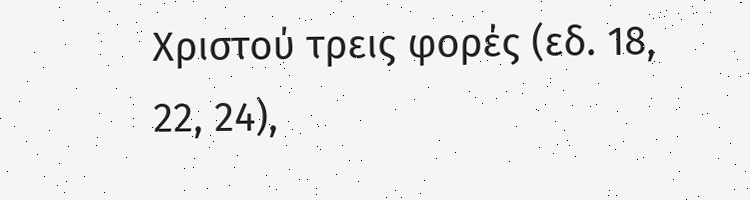Χριστού τρεις φορές (εδ. 18, 22, 24),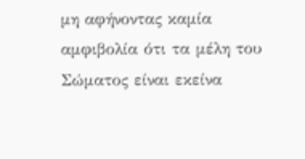μη αφήνοντας καμία αμφιβολία ότι τα μέλη του Σώματος είναι εκείνα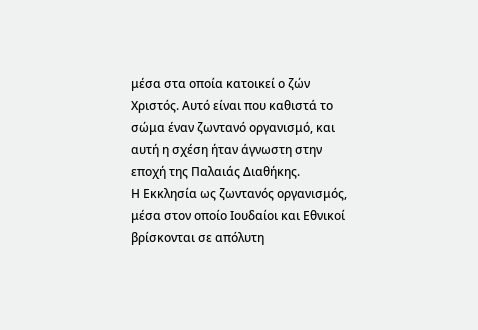μέσα στα οποία κατοικεί ο ζών Χριστός. Αυτό είναι που καθιστά το σώμα έναν ζωντανό οργανισμό, και αυτή η σχέση ήταν άγνωστη στην εποχή της Παλαιάς Διαθήκης.
Η Εκκλησία ως ζωντανός οργανισμός, μέσα στον οποίο Ιουδαίοι και Εθνικοί βρίσκονται σε απόλυτη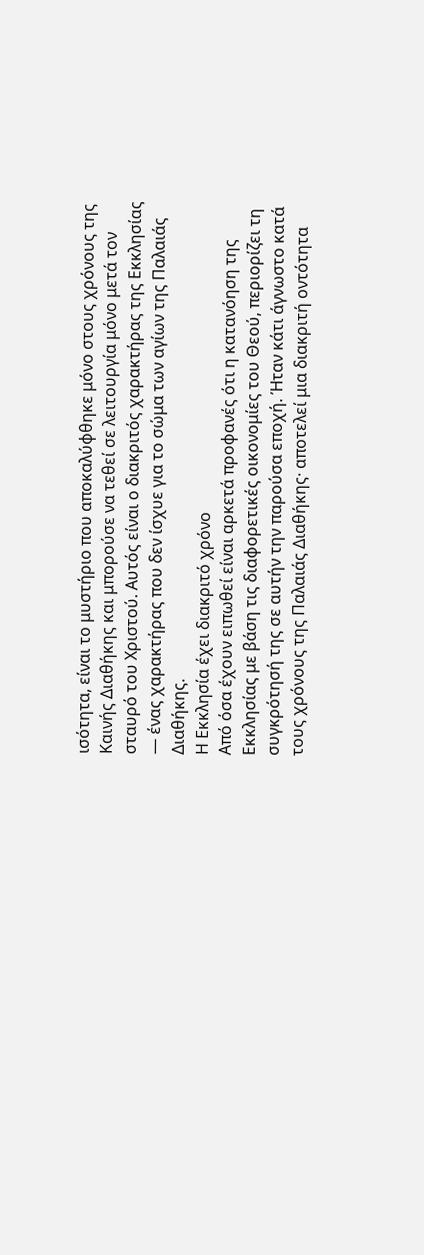ισότητα, είναι το μυστήριο που αποκαλύφθηκε μόνο στους χρόνους της Καινής Διαθήκης και μπορούσε να τεθεί σε λειτουργία μόνο μετά τον σταυρό του Χριστού. Αυτός είναι ο διακριτός χαρακτήρας της Εκκλησίας — ένας χαρακτήρας που δεν ίσχυε για το σώμα των αγίων της Παλαιάς Διαθήκης.
Η Εκκλησία έχει διακριτό χρόνο
Από όσα έχουν ειπωθεί είναι αρκετά προφανές ότι η κατανόηση της Εκκλησίας με βάση τις διαφορετικές οικονομίες του Θεού, περιορίζει τη συγκρότησή της σε αυτήν την παρούσα εποχή. Ήταν κάτι άγνωστο κατά τους χρόνους της Παλαιάς Διαθήκης· αποτελεί μια διακριτή οντότητα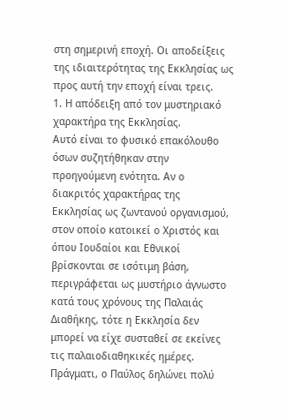στη σημερινή εποχή. Οι αποδείξεις της ιδιαιτερότητας της Εκκλησίας ως προς αυτή την εποχή είναι τρεις.
1. Η απόδειξη από τον μυστηριακό χαρακτήρα της Εκκλησίας.
Αυτό είναι το φυσικό επακόλουθο όσων συζητήθηκαν στην προηγούμενη ενότητα. Αν ο διακριτός χαρακτήρας της Εκκλησίας ως ζωντανού οργανισμού, στον οποίο κατοικεί ο Χριστός και όπου Ιουδαίοι και Εθνικοί βρίσκονται σε ισότιμη βάση, περιγράφεται ως μυστήριο άγνωστο κατά τους χρόνους της Παλαιάς Διαθήκης, τότε η Εκκλησία δεν μπορεί να είχε συσταθεί σε εκείνες τις παλαιοδιαθηκικές ημέρες. Πράγματι, ο Παύλος δηλώνει πολύ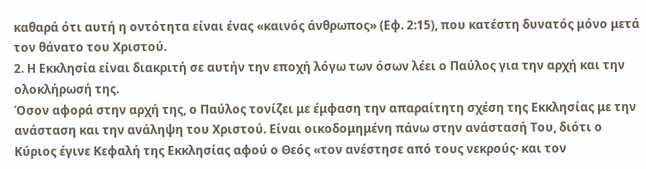καθαρά ότι αυτή η οντότητα είναι ένας «καινός άνθρωπος» (Εφ. 2:15), που κατέστη δυνατός μόνο μετά τον θάνατο του Χριστού.
2. Η Εκκλησία είναι διακριτή σε αυτήν την εποχή λόγω των όσων λέει ο Παύλος για την αρχή και την ολοκλήρωσή της.
Όσον αφορά στην αρχή της, ο Παύλος τονίζει με έμφαση την απαραίτητη σχέση της Εκκλησίας με την ανάσταση και την ανάληψη του Χριστού. Είναι οικοδομημένη πάνω στην ανάστασή Του, διότι ο Κύριος έγινε Κεφαλή της Εκκλησίας αφού ο Θεός «τον ανέστησε από τους νεκρούς· και τον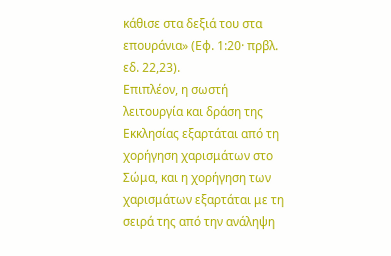κάθισε στα δεξιά του στα επουράνια» (Εφ. 1:20· πρβλ. εδ. 22,23).
Επιπλέον, η σωστή λειτουργία και δράση της Εκκλησίας εξαρτάται από τη χορήγηση χαρισμάτων στο Σώμα, και η χορήγηση των χαρισμάτων εξαρτάται με τη σειρά της από την ανάληψη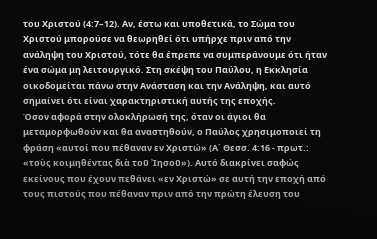του Χριστού (4:7–12). Αν, έστω και υποθετικά, το Σώμα του Χριστού μπορούσε να θεωρηθεί ότι υπήρχε πριν από την ανάληψη του Χριστού, τότε θα έπρεπε να συμπεράνουμε ότι ήταν ένα σώμα μη λειτουργικό. Στη σκέψη του Παύλου, η Εκκλησία οικοδομείται πάνω στην Ανάσταση και την Ανάληψη, και αυτό σημαίνει ότι είναι χαρακτηριστική αυτής της εποχής.
Όσον αφορά στην ολοκλήρωσή της, όταν οι άγιοι θα μεταμορφωθούν και θα αναστηθούν, ο Παύλος χρησιμοποιεί τη φράση «αυτοί που πέθαναν εν Xριστώ» (Α΄ Θεσσ. 4:16 - πρωτ.: «τοὺς κοιμηθέντας διὰ τοῦ ᾿Ιησοῦ»). Αυτό διακρίνει σαφώς εκείνους που έχουν πεθάνει «εν Χριστώ» σε αυτή την εποχή από τους πιστούς που πέθαναν πριν από την πρώτη έλευση του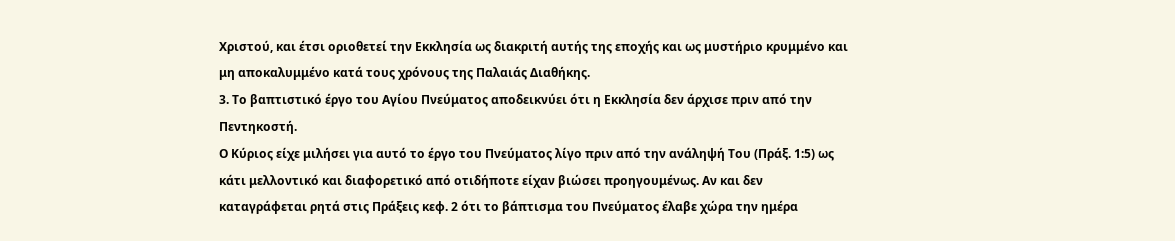Χριστού, και έτσι οριοθετεί την Εκκλησία ως διακριτή αυτής της εποχής και ως μυστήριο κρυμμένο και μη αποκαλυμμένο κατά τους χρόνους της Παλαιάς Διαθήκης.
3. Το βαπτιστικό έργο του Αγίου Πνεύματος αποδεικνύει ότι η Εκκλησία δεν άρχισε πριν από την Πεντηκοστή.
Ο Κύριος είχε μιλήσει για αυτό το έργο του Πνεύματος λίγο πριν από την ανάληψή Του (Πράξ. 1:5) ως κάτι μελλοντικό και διαφορετικό από οτιδήποτε είχαν βιώσει προηγουμένως. Αν και δεν καταγράφεται ρητά στις Πράξεις κεφ. 2 ότι το βάπτισμα του Πνεύματος έλαβε χώρα την ημέρα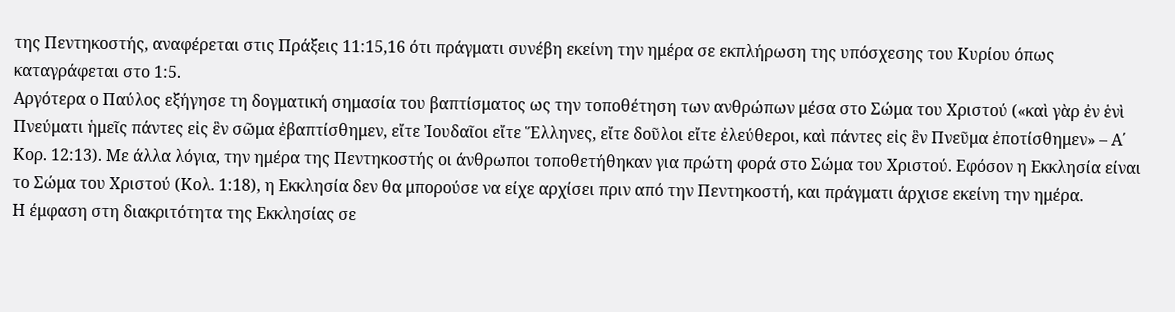της Πεντηκοστής, αναφέρεται στις Πράξεις 11:15,16 ότι πράγματι συνέβη εκείνη την ημέρα σε εκπλήρωση της υπόσχεσης του Κυρίου όπως καταγράφεται στο 1:5.
Αργότερα ο Παύλος εξήγησε τη δογματική σημασία του βαπτίσματος ως την τοποθέτηση των ανθρώπων μέσα στο Σώμα του Χριστού («καὶ γὰρ ἐν ἑνὶ Πνεύματι ἡμεῖς πάντες εἰς ἓν σῶμα ἐβαπτίσθημεν, εἴτε Ἰουδαῖοι εἴτε Ἕλληνες, εἴτε δοῦλοι εἴτε ἐλεύθεροι, καὶ πάντες εἰς ἓν Πνεῦμα ἐποτίσθημεν» – Α΄ Κορ. 12:13). Με άλλα λόγια, την ημέρα της Πεντηκοστής οι άνθρωποι τοποθετήθηκαν για πρώτη φορά στο Σώμα του Χριστού. Εφόσον η Εκκλησία είναι το Σώμα του Χριστού (Κολ. 1:18), η Εκκλησία δεν θα μπορούσε να είχε αρχίσει πριν από την Πεντηκοστή, και πράγματι άρχισε εκείνη την ημέρα.
Η έμφαση στη διακριτότητα της Εκκλησίας σε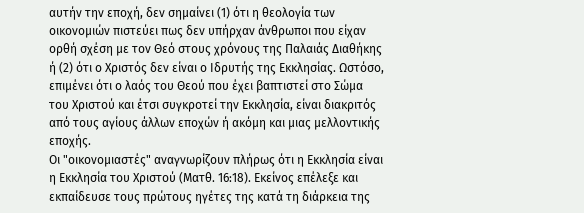αυτήν την εποχή, δεν σημαίνει (1) ότι η θεολογία των οικονομιών πιστεύει πως δεν υπήρχαν άνθρωποι που είχαν ορθή σχέση με τον Θεό στους χρόνους της Παλαιάς Διαθήκης ή (2) ότι ο Χριστός δεν είναι ο Ιδρυτής της Εκκλησίας. Ωστόσο, επιμένει ότι ο λαός του Θεού που έχει βαπτιστεί στο Σώμα του Χριστού και έτσι συγκροτεί την Εκκλησία, είναι διακριτός από τους αγίους άλλων εποχών ή ακόμη και μιας μελλοντικής εποχής.
Οι "οικονομιαστές" αναγνωρίζουν πλήρως ότι η Εκκλησία είναι η Εκκλησία του Χριστού (Ματθ. 16:18). Εκείνος επέλεξε και εκπαίδευσε τους πρώτους ηγέτες της κατά τη διάρκεια της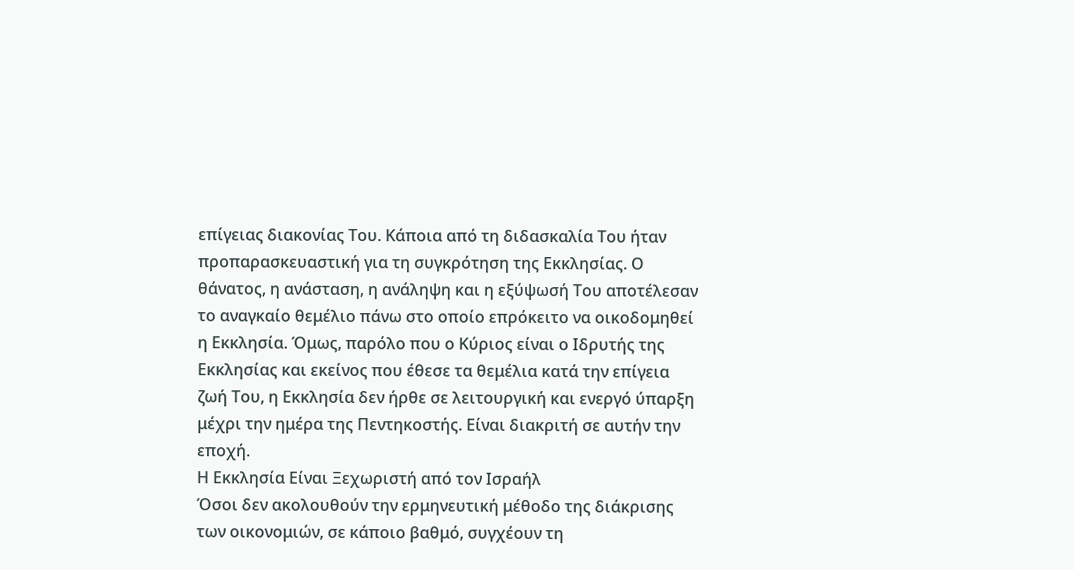επίγειας διακονίας Του. Κάποια από τη διδασκαλία Του ήταν προπαρασκευαστική για τη συγκρότηση της Εκκλησίας. Ο θάνατος, η ανάσταση, η ανάληψη και η εξύψωσή Του αποτέλεσαν το αναγκαίο θεμέλιο πάνω στο οποίο επρόκειτο να οικοδομηθεί η Εκκλησία. Όμως, παρόλο που ο Κύριος είναι ο Ιδρυτής της Εκκλησίας και εκείνος που έθεσε τα θεμέλια κατά την επίγεια ζωή Του, η Εκκλησία δεν ήρθε σε λειτουργική και ενεργό ύπαρξη μέχρι την ημέρα της Πεντηκοστής. Είναι διακριτή σε αυτήν την εποχή.
Η Εκκλησία Είναι Ξεχωριστή από τον Ισραήλ
Όσοι δεν ακολουθούν την ερμηνευτική μέθοδο της διάκρισης των οικονομιών, σε κάποιο βαθμό, συγχέουν τη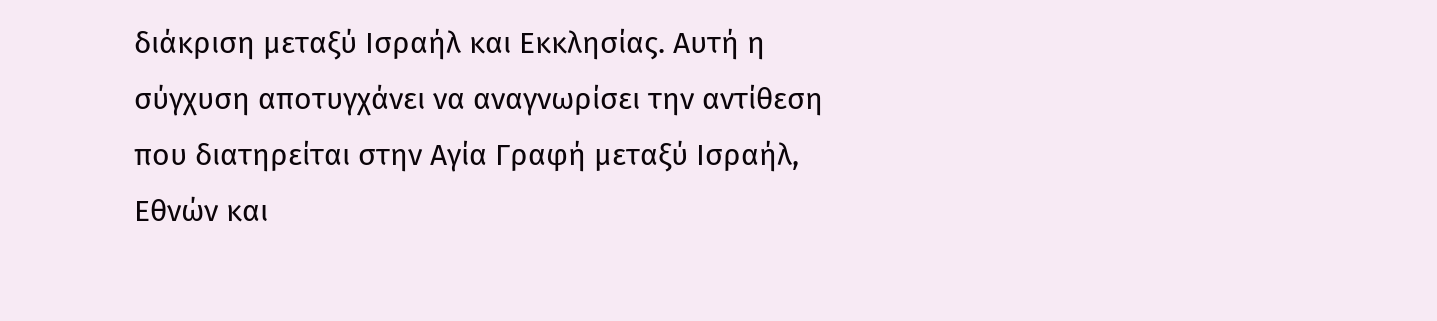διάκριση μεταξύ Ισραήλ και Εκκλησίας. Αυτή η σύγχυση αποτυγχάνει να αναγνωρίσει την αντίθεση που διατηρείται στην Αγία Γραφή μεταξύ Ισραήλ, Εθνών και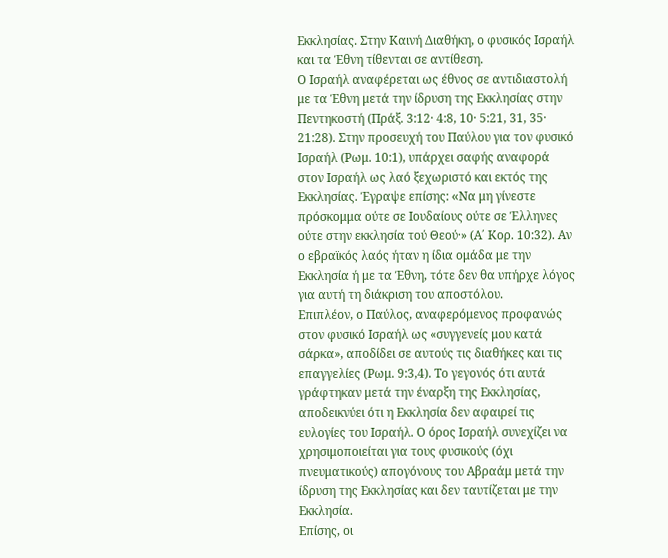Εκκλησίας. Στην Καινή Διαθήκη, ο φυσικός Ισραήλ και τα Έθνη τίθενται σε αντίθεση.
Ο Ισραήλ αναφέρεται ως έθνος σε αντιδιαστολή με τα Έθνη μετά την ίδρυση της Εκκλησίας στην Πεντηκοστή (Πράξ. 3:12· 4:8, 10· 5:21, 31, 35· 21:28). Στην προσευχή του Παύλου για τον φυσικό Ισραήλ (Ρωμ. 10:1), υπάρχει σαφής αναφορά στον Ισραήλ ως λαό ξεχωριστό και εκτός της Εκκλησίας. Έγραψε επίσης: «Nα μη γίνεστε πρόσκομμα ούτε σε Iουδαίους ούτε σε Έλληνες ούτε στην εκκλησία τού Θεού·» (Α΄ Κορ. 10:32). Αν ο εβραϊκός λαός ήταν η ίδια ομάδα με την Εκκλησία ή με τα Έθνη, τότε δεν θα υπήρχε λόγος για αυτή τη διάκριση του αποστόλου.
Επιπλέον, ο Παύλος, αναφερόμενος προφανώς στον φυσικό Ισραήλ ως «συγγενείς μου κατά σάρκα», αποδίδει σε αυτούς τις διαθήκες και τις επαγγελίες (Ρωμ. 9:3,4). Το γεγονός ότι αυτά γράφτηκαν μετά την έναρξη της Εκκλησίας, αποδεικνύει ότι η Εκκλησία δεν αφαιρεί τις ευλογίες του Ισραήλ. Ο όρος Ισραήλ συνεχίζει να χρησιμοποιείται για τους φυσικούς (όχι πνευματικούς) απογόνους του Αβραάμ μετά την ίδρυση της Εκκλησίας και δεν ταυτίζεται με την Εκκλησία.
Επίσης, οι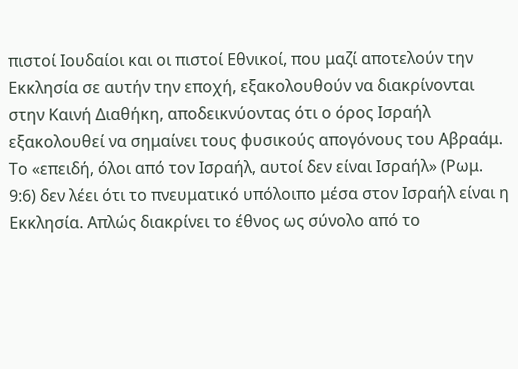πιστοί Ιουδαίοι και οι πιστοί Εθνικοί, που μαζί αποτελούν την Εκκλησία σε αυτήν την εποχή, εξακολουθούν να διακρίνονται στην Καινή Διαθήκη, αποδεικνύοντας ότι ο όρος Ισραήλ εξακολουθεί να σημαίνει τους φυσικούς απογόνους του Αβραάμ. Το «επειδή, όλοι από τον Iσραήλ, αυτοί δεν είναι Iσραήλ» (Ρωμ. 9:6) δεν λέει ότι το πνευματικό υπόλοιπο μέσα στον Ισραήλ είναι η Εκκλησία. Απλώς διακρίνει το έθνος ως σύνολο από το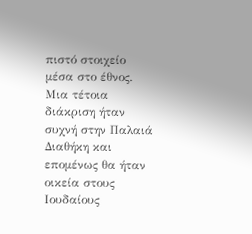πιστό στοιχείο μέσα στο έθνος. Μια τέτοια διάκριση ήταν συχνή στην Παλαιά Διαθήκη και επομένως θα ήταν οικεία στους Ιουδαίους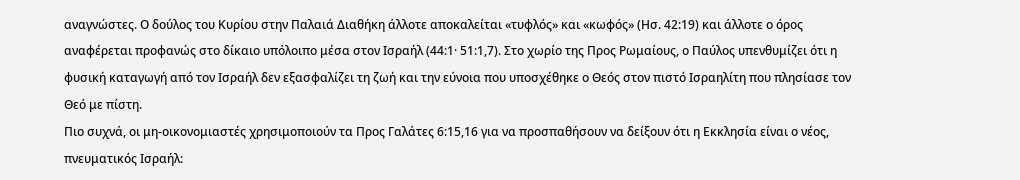αναγνώστες. Ο δούλος του Κυρίου στην Παλαιά Διαθήκη άλλοτε αποκαλείται «τυφλός» και «κωφός» (Ησ. 42:19) και άλλοτε ο όρος αναφέρεται προφανώς στο δίκαιο υπόλοιπο μέσα στον Ισραήλ (44:1· 51:1,7). Στο χωρίο της Προς Ρωμαίους, ο Παύλος υπενθυμίζει ότι η φυσική καταγωγή από τον Ισραήλ δεν εξασφαλίζει τη ζωή και την εύνοια που υποσχέθηκε ο Θεός στον πιστό Ισραηλίτη που πλησίασε τον Θεό με πίστη.
Πιο συχνά, οι μη-οικονομιαστές χρησιμοποιούν τα Προς Γαλάτες 6:15,16 για να προσπαθήσουν να δείξουν ότι η Εκκλησία είναι ο νέος, πνευματικός Ισραήλ: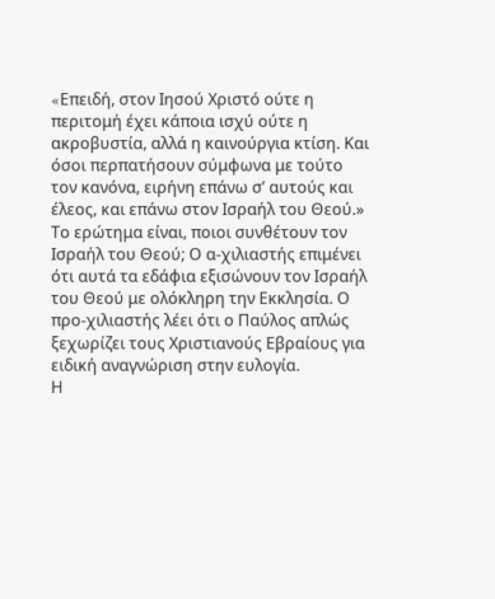«Eπειδή, στον Iησού Xριστό ούτε η περιτομή έχει κάποια ισχύ ούτε η ακροβυστία, αλλά η καινούργια κτίση. Kαι όσοι περπατήσουν σύμφωνα με τούτο τον κανόνα, ειρήνη επάνω σ’ αυτούς και έλεος, και επάνω στον Iσραήλ του Θεού.» Το ερώτημα είναι, ποιοι συνθέτουν τον Ισραήλ του Θεού; Ο α-χιλιαστής επιμένει ότι αυτά τα εδάφια εξισώνουν τον Ισραήλ του Θεού με ολόκληρη την Εκκλησία. Ο προ-χιλιαστής λέει ότι ο Παύλος απλώς ξεχωρίζει τους Χριστιανούς Εβραίους για ειδική αναγνώριση στην ευλογία.
Η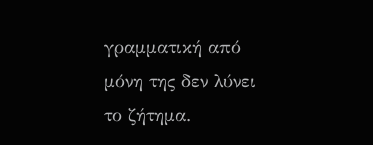γραμματική από μόνη της δεν λύνει το ζήτημα.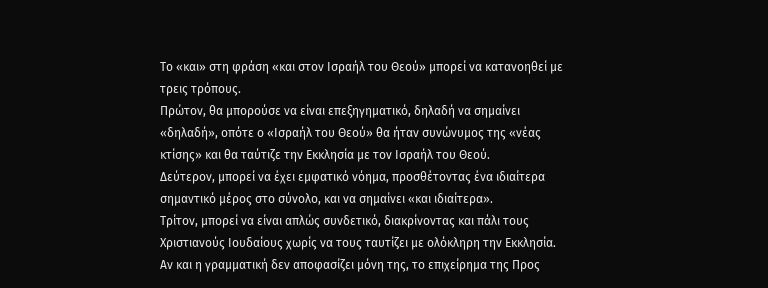Το «και» στη φράση «και στον Ισραήλ του Θεού» μπορεί να κατανοηθεί με τρεις τρόπους.
Πρώτον, θα μπορούσε να είναι επεξηγηματικό, δηλαδή να σημαίνει «δηλαδή», οπότε ο «Ισραήλ του Θεού» θα ήταν συνώνυμος της «νέας κτίσης» και θα ταύτιζε την Εκκλησία με τον Ισραήλ του Θεού.
Δεύτερον, μπορεί να έχει εμφατικό νόημα, προσθέτοντας ένα ιδιαίτερα σημαντικό μέρος στο σύνολο, και να σημαίνει «και ιδιαίτερα».
Τρίτον, μπορεί να είναι απλώς συνδετικό, διακρίνοντας και πάλι τους Χριστιανούς Ιουδαίους χωρίς να τους ταυτίζει με ολόκληρη την Εκκλησία.
Αν και η γραμματική δεν αποφασίζει μόνη της, το επιχείρημα της Προς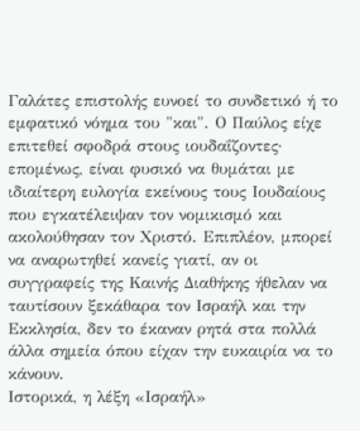Γαλάτες επιστολής ευνοεί το συνδετικό ή το εμφατικό νόημα του "και". Ο Παύλος είχε επιτεθεί σφοδρά στους ιουδαΐζοντες· επομένως, είναι φυσικό να θυμάται με ιδιαίτερη ευλογία εκείνους τους Ιουδαίους που εγκατέλειψαν τον νομικισμό και ακολούθησαν τον Χριστό. Επιπλέον, μπορεί να αναρωτηθεί κανείς γιατί, αν οι συγγραφείς της Καινής Διαθήκης ήθελαν να ταυτίσουν ξεκάθαρα τον Ισραήλ και την Εκκλησία, δεν το έκαναν ρητά στα πολλά άλλα σημεία όπου είχαν την ευκαιρία να το κάνουν.
Ιστορικά, η λέξη «Ισραήλ»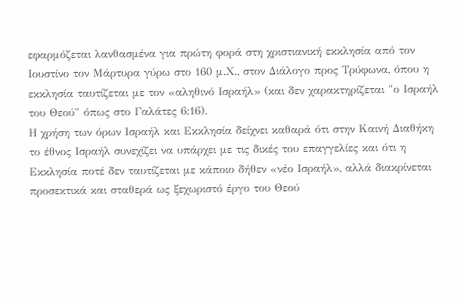εφαρμόζεται λανθασμένα για πρώτη φορά στη χριστιανική εκκλησία από τον Ιουστίνο τον Μάρτυρα γύρω στο 160 μ.Χ., στον Διάλογο προς Τρύφωνα, όπου η εκκλησία ταυτίζεται με τον «αληθινό Ισραήλ» (και δεν χαρακτηρίζεται "ο Ισραήλ του Θεού" όπως στο Γαλάτες 6:16).
Η χρήση των όρων Ισραήλ και Εκκλησία δείχνει καθαρά ότι στην Καινή Διαθήκη το έθνος Ισραήλ συνεχίζει να υπάρχει με τις δικές του επαγγελίες και ότι η Εκκλησία ποτέ δεν ταυτίζεται με κάποιο δήθεν «νέο Ισραήλ», αλλά διακρίνεται προσεκτικά και σταθερά ως ξεχωριστό έργο του Θεού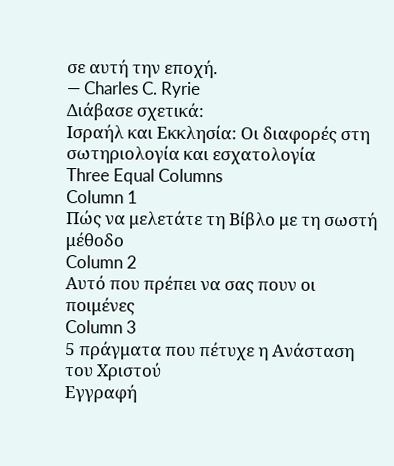σε αυτή την εποχή.
— Charles C. Ryrie
Διάβασε σχετικά:
Ισραήλ και Εκκλησία: Οι διαφορές στη σωτηριολογία και εσχατολογία
Three Equal Columns
Column 1
Πώς να μελετάτε τη Βίβλο με τη σωστή μέθοδο
Column 2
Αυτό που πρέπει να σας πουν οι ποιμένες
Column 3
5 πράγματα που πέτυχε η Ανάσταση του Χριστού
Εγγραφή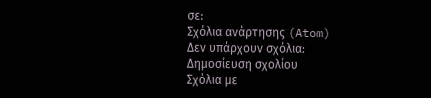σε:
Σχόλια ανάρτησης (Atom)
Δεν υπάρχουν σχόλια:
Δημοσίευση σχολίου
Σχόλια με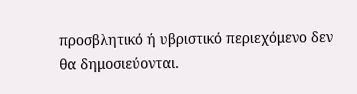προσβλητικό ή υβριστικό περιεχόμενο δεν θα δημοσιεύονται.